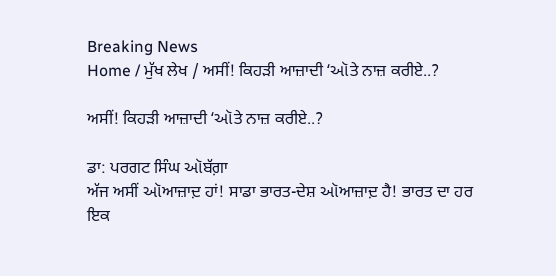Breaking News
Home / ਮੁੱਖ ਲੇਖ / ਅਸੀਂ! ਕਿਹੜੀ ਆਜ਼ਾਦੀ ‘ઑਤੇ ਨਾਜ਼ ਕਰੀਏ..?

ਅਸੀਂ! ਕਿਹੜੀ ਆਜ਼ਾਦੀ ‘ઑਤੇ ਨਾਜ਼ ਕਰੀਏ..?

ਡਾ: ਪਰਗਟ ਸਿੰਘ ઑਬੱਗ਼ਾ
ਅੱਜ ਅਸੀਂ ઑਆਜ਼ਾਦ਼ ਹਾਂ! ਸਾਡਾ ਭਾਰਤ-ਦੇਸ਼ ઑਆਜ਼ਾਦ਼ ਹੈ! ਭਾਰਤ ਦਾ ਹਰ ਇਕ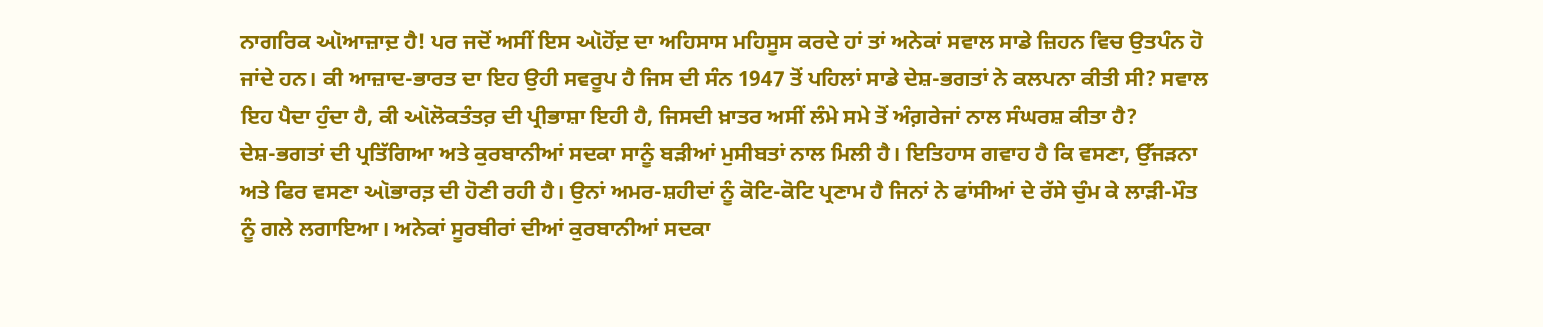ਨਾਗਰਿਕ ઑਆਜ਼ਾਦ਼ ਹੈ! ਪਰ ਜਦੋਂ ਅਸੀਂ ਇਸ ઑਹੋਂਦ਼ ਦਾ ਅਹਿਸਾਸ ਮਹਿਸੂਸ ਕਰਦੇ ਹਾਂ ਤਾਂ ਅਨੇਕਾਂ ਸਵਾਲ ਸਾਡੇ ਜ਼ਿਹਨ ਵਿਚ ਉਤਪੰਨ ਹੋ ਜਾਂਦੇ ਹਨ। ਕੀ ਆਜ਼ਾਦ-ਭਾਰਤ ਦਾ ਇਹ ਉਹੀ ਸਵਰੂਪ ਹੈ ਜਿਸ ਦੀ ਸੰਨ 1947 ਤੋਂ ਪਹਿਲਾਂ ਸਾਡੇ ਦੇਸ਼-ਭਗਤਾਂ ਨੇ ਕਲਪਨਾ ਕੀਤੀ ਸੀ? ਸਵਾਲ ਇਹ ਪੈਦਾ ਹੁੰਦਾ ਹੈ, ਕੀ ઑਲੋਕਤੰਤਰ਼ ਦੀ ਪ੍ਰੀਭਾਸ਼ਾ ਇਹੀ ਹੈ, ਜਿਸਦੀ ਖ਼ਾਤਰ ਅਸੀਂ ਲੰਮੇ ਸਮੇ ਤੋਂ ਅੰਗ਼ਰੇਜਾਂ ਨਾਲ ਸੰਘਰਸ਼ ਕੀਤਾ ਹੈ?
ਦੇਸ਼-ਭਗਤਾਂ ਦੀ ਪ੍ਰਤਿੱਗਿਆ ਅਤੇ ਕੁਰਬਾਨੀਆਂ ਸਦਕਾ ਸਾਨੂੰ ਬੜੀਆਂ ਮੁਸੀਬਤਾਂ ਨਾਲ ਮਿਲੀ ਹੈ। ਇਤਿਹਾਸ ਗਵਾਹ ਹੈ ਕਿ ਵਸਣਾ, ਉੱਜੜਨਾ ਅਤੇ ਫਿਰ ਵਸਣਾ ઑਭਾਰਤ਼ ਦੀ ਹੋਣੀ ਰਹੀ ਹੈ। ਉਨਾਂ ਅਮਰ-ਸ਼ਹੀਦਾਂ ਨੂੰ ਕੋਟਿ-ਕੋਟਿ ਪ੍ਰਣਾਮ ਹੈ ਜਿਨਾਂ ਨੇ ਫਾਂਸੀਆਂ ਦੇ ਰੱਸੇ ਚੁੰਮ ਕੇ ਲਾੜੀ-ਮੌਤ ਨੂੰ ਗਲੇ ਲਗਾਇਆ। ਅਨੇਕਾਂ ਸੂਰਬੀਰਾਂ ਦੀਆਂ ਕੁਰਬਾਨੀਆਂ ਸਦਕਾ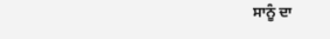ਸਾਨੂੰ ਦਾ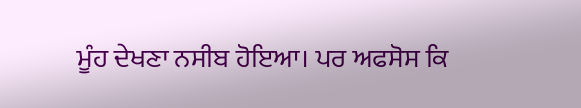ਮੂੰਹ ਦੇਖਣਾ ਨਸੀਬ ਹੋਇਆ। ਪਰ ਅਫਸੋਸ ਕਿ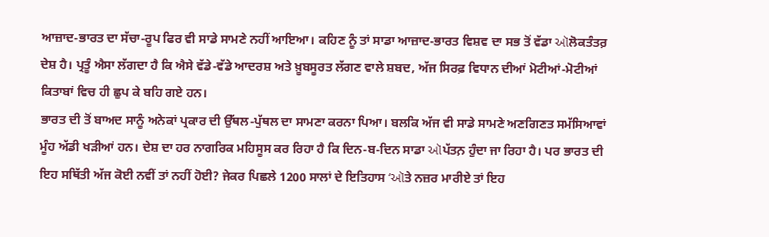ਆਜ਼ਾਦ-ਭਾਰਤ ਦਾ ਸੱਚਾ-ਰੂਪ ਫਿਰ ਵੀ ਸਾਡੇ ਸਾਮਣੇ ਨਹੀਂ ਆਇਆ। ਕਹਿਣ ਨੂੰ ਤਾਂ ਸਾਡਾ ਆਜ਼ਾਦ-ਭਾਰਤ ਵਿਸ਼ਵ ਦਾ ਸਭ ਤੋਂ ਵੱਡਾ ઑਲੋਕਤੰਤਰ਼ ਦੇਸ਼ ਹੈ। ਪ੍ਰਤੂੰ ਐਸਾ ਲੱਗਦਾ ਹੈ ਕਿ ਐਸੇ ਵੱਡੇ-ਵੱਡੇ ਆਦਰਸ਼ ਅਤੇ ਖ਼ੂਬਸੂਰਤ ਲੱਗਣ ਵਾਲੇ ਸ਼ਬਦ, ਅੱਜ ਸਿਰਫ਼ ਵਿਧਾਨ ਦੀਆਂ ਮੋਟੀਆਂ-ਮੋਟੀਆਂ ਕਿਤਾਬਾਂ ਵਿਚ ਹੀ ਛੁਪ ਕੇ ਬਹਿ ਗਏ ਹਨ।
ਭਾਰਤ ਦੀ ਤੋਂ ਬਾਅਦ ਸਾਨੂੰ ਅਨੇਕਾਂ ਪ੍ਰਕਾਰ ਦੀ ਉੱਥਲ-ਪੁੱਥਲ ਦਾ ਸਾਮਣਾ ਕਰਨਾ ਪਿਆ। ਬਲਕਿ ਅੱਜ ਵੀ ਸਾਡੇ ਸਾਮਣੇ ਅਣਗਿਣਤ ਸਮੱਸਿਆਵਾਂ ਮੂੰਹ ਅੱਡੀ ਖੜੀਆਂ ਹਨ। ਦੇਸ਼ ਦਾ ਹਰ ਨਾਗਰਿਕ ਮਹਿਸੂਸ ਕਰ ਰਿਹਾ ਹੈ ਕਿ ਦਿਨ-ਬ-ਦਿਨ ਸਾਡਾ ઑਪੱਤਨ਼ ਹੁੰਦਾ ਜਾ ਰਿਹਾ ਹੈ। ਪਰ ਭਾਰਤ ਦੀ ਇਹ ਸਥਿੱਤੀ ਅੱਜ ਕੋਈ ਨਵੀਂ ਤਾਂ ਨਹੀਂ ਹੋਈ? ਜੇਕਰ ਪਿਛਲੇ 1200 ਸਾਲਾਂ ਦੇ ਇਤਿਹਾਸ ‘ઑਤੇ ਨਜ਼ਰ ਮਾਰੀਏ ਤਾਂ ਇਹ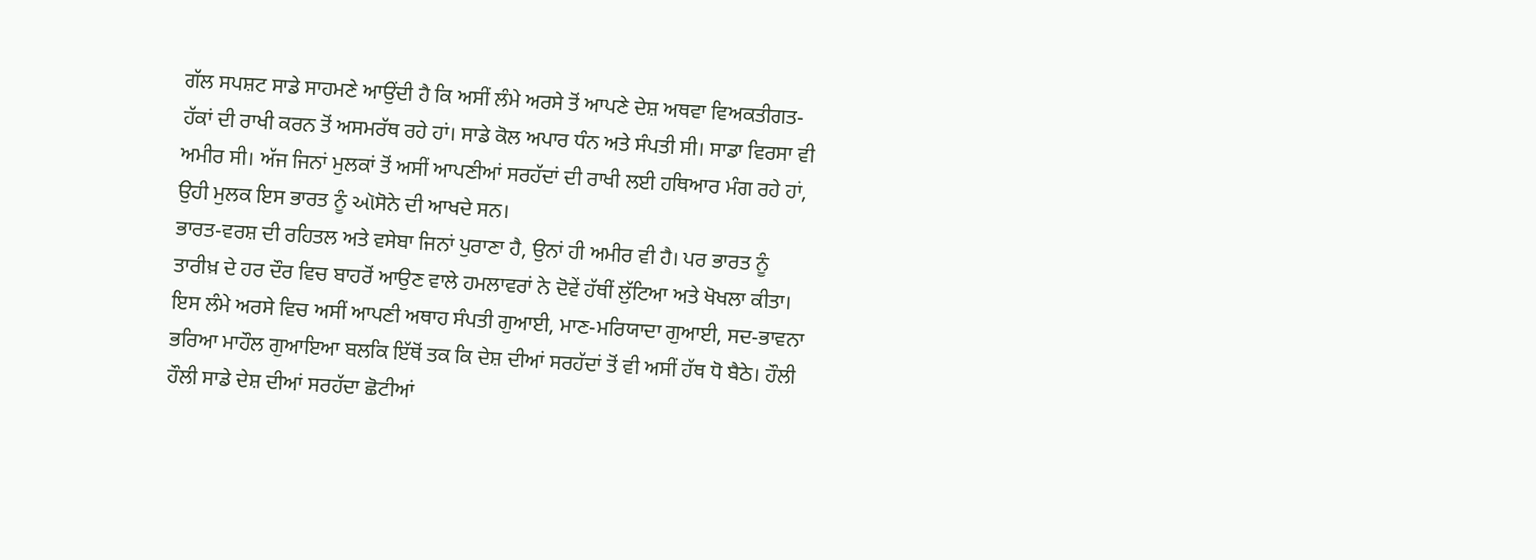ਗੱਲ ਸਪਸ਼ਟ ਸਾਡੇ ਸਾਹਮਣੇ ਆਉਂਦੀ ਹੈ ਕਿ ਅਸੀਂ ਲੰਮੇ ਅਰਸੇ ਤੋਂ ਆਪਣੇ ਦੇਸ਼ ਅਥਵਾ ਵਿਅਕਤੀਗਤ-ਹੱਕਾਂ ਦੀ ਰਾਖੀ ਕਰਨ ਤੋਂ ਅਸਮਰੱਥ ਰਹੇ ਹਾਂ। ਸਾਡੇ ਕੋਲ ਅਪਾਰ ਧੰਨ ਅਤੇ ਸੰਪਤੀ ਸੀ। ਸਾਡਾ ਵਿਰਸਾ ਵੀ ਅਮੀਰ ਸੀ। ਅੱਜ ਜਿਨਾਂ ਮੁਲਕਾਂ ਤੋਂ ਅਸੀਂ ਆਪਣੀਆਂ ਸਰਹੱਦਾਂ ਦੀ ਰਾਖੀ ਲਈ ਹਥਿਆਰ ਮੰਗ ਰਹੇ ਹਾਂ, ਉਹੀ ਮੁਲਕ ਇਸ ਭਾਰਤ ਨੂੰ ઑਸੋਨੇ ਦੀ ਆਖਦੇ ਸਨ।
ਭਾਰਤ-ਵਰਸ਼ ਦੀ ਰਹਿਤਲ ਅਤੇ ਵਸੇਬਾ ਜਿਨਾਂ ਪੁਰਾਣਾ ਹੈ, ਉਨਾਂ ਹੀ ਅਮੀਰ ਵੀ ਹੈ। ਪਰ ਭਾਰਤ ਨੂੰ ਤਾਰੀਖ਼ ਦੇ ਹਰ ਦੌਰ ਵਿਚ ਬਾਹਰੋਂ ਆਉਣ ਵਾਲੇ ਹਮਲਾਵਰਾਂ ਨੇ ਦੋਵੇਂ ਹੱਥੀਂ ਲੁੱਟਿਆ ਅਤੇ ਖੋਖਲਾ ਕੀਤਾ। ਇਸ ਲੰਮੇ ਅਰਸੇ ਵਿਚ ਅਸੀਂ ਆਪਣੀ ਅਥਾਹ ਸੰਪਤੀ ਗੁਆਈ, ਮਾਣ-ਮਰਿਯਾਦਾ ਗੁਆਈ, ਸਦ-ਭਾਵਨਾ ਭਰਿਆ ਮਾਹੌਲ ਗੁਆਇਆ ਬਲਕਿ ਇੱਥੋਂ ਤਕ ਕਿ ਦੇਸ਼ ਦੀਆਂ ਸਰਹੱਦਾਂ ਤੋਂ ਵੀ ਅਸੀਂ ਹੱਥ ਧੋ ਬੈਠੇ। ਹੌਲੀ ਹੌਲੀ ਸਾਡੇ ਦੇਸ਼ ਦੀਆਂ ਸਰਹੱਦਾ ਛੋਟੀਆਂ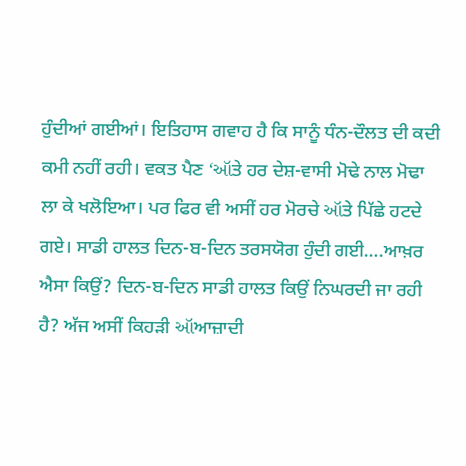ਹੁੰਦੀਆਂ ਗਈਆਂ। ਇਤਿਹਾਸ ਗਵਾਹ ਹੈ ਕਿ ਸਾਨੂੰ ਧੰਨ-ਦੌਲਤ ਦੀ ਕਦੀ ਕਮੀ ਨਹੀਂ ਰਹੀ। ਵਕਤ ਪੈਣ ‘ઑਤੇ ਹਰ ਦੇਸ਼-ਵਾਸੀ ਮੋਢੇ ਨਾਲ ਮੋਢਾ ਲਾ ਕੇ ਖਲੋਇਆ। ਪਰ ਫਿਰ ਵੀ ਅਸੀਂ ਹਰ ਮੋਰਚੇ ઑਤੇ ਪਿੱਛੇ ਹਟਦੇ ਗਏ। ਸਾਡੀ ਹਾਲਤ ਦਿਨ-ਬ-ਦਿਨ ਤਰਸਯੋਗ ਹੁੰਦੀ ਗਈ….ਆਖ਼ਰ ਐਸਾ ਕਿਉਂ? ਦਿਨ-ਬ-ਦਿਨ ਸਾਡੀ ਹਾਲਤ ਕਿਉਂ ਨਿਘਰਦੀ ਜਾ ਰਹੀ ਹੈ? ਅੱਜ ਅਸੀਂ ਕਿਹੜੀ ઑਆਜ਼ਾਦੀ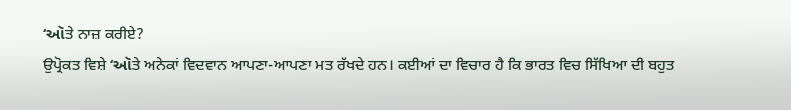‘ઑਤੇ ਨਾਜ਼ ਕਰੀਏ?
ਉਪ੍ਰੋਕਤ ਵਿਸ਼ੇ ‘ઑਤੇ ਅਨੇਕਾਂ ਵਿਦਵਾਨ ਆਪਣਾ-ਆਪਣਾ ਮਤ ਰੱਖਦੇ ਹਨ। ਕਈਆਂ ਦਾ ਵਿਚਾਰ ਹੈ ਕਿ ਭਾਰਤ ਵਿਚ ਸਿੱਖਿਆ ਦੀ ਬਹੁਤ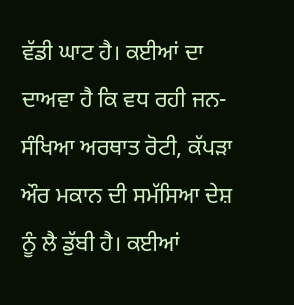ਵੱਡੀ ਘਾਟ ਹੈ। ਕਈਆਂ ਦਾ ਦਾਅਵਾ ਹੈ ਕਿ ਵਧ ਰਹੀ ਜਨ-ਸੰਖਿਆ ਅਰਥਾਤ ਰੋਟੀ, ਕੱਪੜਾ ਔਰ ਮਕਾਨ ਦੀ ਸਮੱਸਿਆ ਦੇਸ਼ ਨੂੰ ਲੈ ਡੁੱਬੀ ਹੈ। ਕਈਆਂ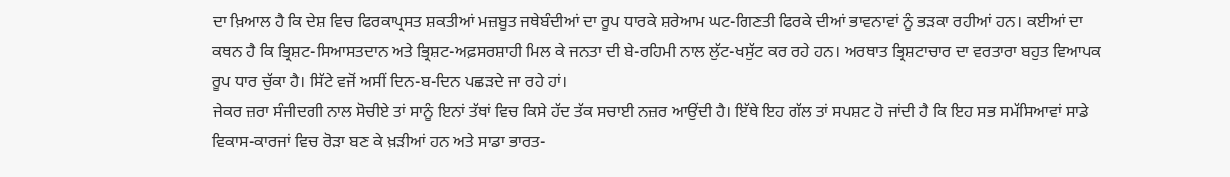ਦਾ ਖ਼ਿਆਲ ਹੈ ਕਿ ਦੇਸ਼ ਵਿਚ ਫਿਰਕਾਪ੍ਰਸਤ ਸ਼ਕਤੀਆਂ ਮਜ਼ਬੂਤ ਜਥੇਬੰਦੀਆਂ ਦਾ ਰੂਪ ਧਾਰਕੇ ਸ਼ਰੇਆਮ ਘਟ-ਗਿਣਤੀ ਫਿਰਕੇ ਦੀਆਂ ਭਾਵਨਾਵਾਂ ਨੂੰ ਭੜਕਾ ਰਹੀਆਂ ਹਨ। ਕਈਆਂ ਦਾ ਕਥਨ ਹੈ ਕਿ ਭ੍ਰਿਸ਼ਟ-ਸਿਆਸਤਦਾਨ ਅਤੇ ਭ੍ਰਿਸ਼ਟ-ਅਫ਼ਸਰਸ਼ਾਹੀ ਮਿਲ ਕੇ ਜਨਤਾ ਦੀ ਬੇ-ਰਹਿਮੀ ਨਾਲ ਲੁੱਟ-ਖਸੁੱਟ ਕਰ ਰਹੇ ਹਨ। ਅਰਥਾਤ ਭ੍ਰਿਸ਼ਟਾਚਾਰ ਦਾ ਵਰਤਾਰਾ ਬਹੁਤ ਵਿਆਪਕ ਰੂਪ ਧਾਰ ਚੁੱਕਾ ਹੈ। ਸਿੱਟੇ ਵਜੋਂ ਅਸੀਂ ਦਿਨ-ਬ-ਦਿਨ ਪਛੜਦੇ ਜਾ ਰਹੇ ਹਾਂ।
ਜੇਕਰ ਜ਼ਰਾ ਸੰਜੀਦਗੀ ਨਾਲ ਸੋਚੀਏ ਤਾਂ ਸਾਨੂੰ ਇਨਾਂ ਤੱਥਾਂ ਵਿਚ ਕਿਸੇ ਹੱਦ ਤੱਕ ਸਚਾਈ ਨਜ਼ਰ ਆਉਂਦੀ ਹੈ। ਇੱਥੇ ਇਹ ਗੱਲ ਤਾਂ ਸਪਸ਼ਟ ਹੋ ਜਾਂਦੀ ਹੈ ਕਿ ਇਹ ਸਭ ਸਮੱਸਿਆਵਾਂ ਸਾਡੇ ਵਿਕਾਸ-ਕਾਰਜਾਂ ਵਿਚ ਰੋੜਾ ਬਣ ਕੇ ਖ਼ੜੀਆਂ ਹਨ ਅਤੇ ਸਾਡਾ ਭਾਰਤ-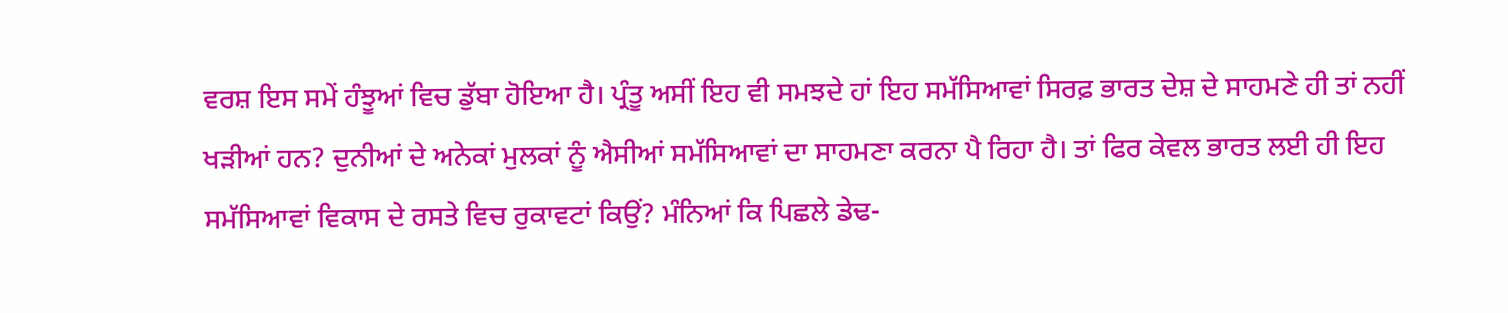ਵਰਸ਼ ਇਸ ਸਮੇਂ ਹੰਝੂਆਂ ਵਿਚ ਡੁੱਬਾ ਹੋਇਆ ਹੈ। ਪ੍ਰੰਤੂ ਅਸੀਂ ਇਹ ਵੀ ਸਮਝਦੇ ਹਾਂ ਇਹ ਸਮੱਸਿਆਵਾਂ ਸਿਰਫ਼ ਭਾਰਤ ਦੇਸ਼ ਦੇ ਸਾਹਮਣੇ ਹੀ ਤਾਂ ਨਹੀਂ ਖੜੀਆਂ ਹਨ? ਦੁਨੀਆਂ ਦੇ ਅਨੇਕਾਂ ਮੁਲਕਾਂ ਨੂੰ ਐਸੀਆਂ ਸਮੱਸਿਆਵਾਂ ਦਾ ਸਾਹਮਣਾ ਕਰਨਾ ਪੈ ਰਿਹਾ ਹੈ। ਤਾਂ ਫਿਰ ਕੇਵਲ ਭਾਰਤ ਲਈ ਹੀ ਇਹ ਸਮੱਸਿਆਵਾਂ ਵਿਕਾਸ ਦੇ ਰਸਤੇ ਵਿਚ ਰੁਕਾਵਟਾਂ ਕਿਉਂ? ਮੰਨਿਆਂ ਕਿ ਪਿਛਲੇ ਡੇਢ-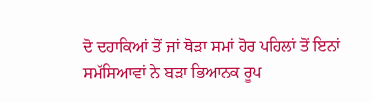ਦੋ ਦਹਾਕਿਆਂ ਤੋਂ ਜਾਂ ਥੋੜਾ ਸਮਾਂ ਹੋਰ ਪਹਿਲਾਂ ਤੋਂ ਇਨਾਂ ਸਮੱਸਿਆਵਾਂ ਨੇ ਬੜਾ ਭਿਆਨਕ ਰੂਪ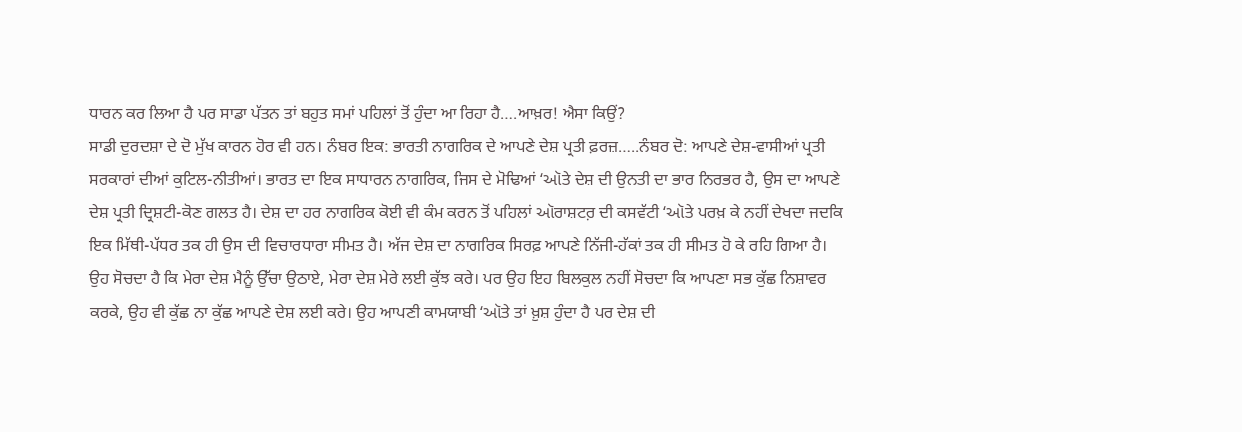ਧਾਰਨ ਕਰ ਲਿਆ ਹੈ ਪਰ ਸਾਡਾ ਪੱਤਨ ਤਾਂ ਬਹੁਤ ਸਮਾਂ ਪਹਿਲਾਂ ਤੋਂ ਹੁੰਦਾ ਆ ਰਿਹਾ ਹੈ….ਆਖ਼ਰ! ਐਸਾ ਕਿਉਂ?
ਸਾਡੀ ਦੁਰਦਸ਼ਾ ਦੇ ਦੋ ਮੁੱਖ ਕਾਰਨ ਹੋਰ ਵੀ ਹਨ। ਨੰਬਰ ਇਕ: ਭਾਰਤੀ ਨਾਗਰਿਕ ਦੇ ਆਪਣੇ ਦੇਸ਼ ਪ੍ਰਤੀ ਫ਼ਰਜ਼…..ਨੰਬਰ ਦੋ: ਆਪਣੇ ਦੇਸ਼-ਵਾਸੀਆਂ ਪ੍ਰਤੀ ਸਰਕਾਰਾਂ ਦੀਆਂ ਕੁਟਿਲ-ਨੀਤੀਆਂ। ਭਾਰਤ ਦਾ ਇਕ ਸਾਧਾਰਨ ਨਾਗਰਿਕ, ਜਿਸ ਦੇ ਮੋਢਿਆਂ ‘ઑਤੇ ਦੇਸ਼ ਦੀ ਉਨਤੀ ਦਾ ਭਾਰ ਨਿਰਭਰ ਹੈ, ਉਸ ਦਾ ਆਪਣੇ ਦੇਸ਼ ਪ੍ਰਤੀ ਦ੍ਰਿਸ਼ਟੀ-ਕੋਣ ਗਲਤ ਹੈ। ਦੇਸ਼ ਦਾ ਹਰ ਨਾਗਰਿਕ ਕੋਈ ਵੀ ਕੰਮ ਕਰਨ ਤੋਂ ਪਹਿਲਾਂ ઑਰਾਸ਼ਟਰ਼ ਦੀ ਕਸਵੱਟੀ ‘ઑਤੇ ਪਰਖ਼ ਕੇ ਨਹੀਂ ਦੇਖਦਾ ਜਦਕਿ ਇਕ ਮਿੱਥੀ-ਪੱਧਰ ਤਕ ਹੀ ਉਸ ਦੀ ਵਿਚਾਰਧਾਰਾ ਸੀਮਤ ਹੈ। ਅੱਜ ਦੇਸ਼ ਦਾ ਨਾਗਰਿਕ ਸਿਰਫ਼ ਆਪਣੇ ਨਿੱਜੀ-ਹੱਕਾਂ ਤਕ ਹੀ ਸੀਮਤ ਹੋ ਕੇ ਰਹਿ ਗਿਆ ਹੈ। ਉਹ ਸੋਚਦਾ ਹੈ ਕਿ ਮੇਰਾ ਦੇਸ਼ ਮੈਨੂੰ ਉੱਚਾ ਉਠਾਏ, ਮੇਰਾ ਦੇਸ਼ ਮੇਰੇ ਲਈ ਕੁੱਝ ਕਰੇ। ਪਰ ਉਹ ਇਹ ਬਿਲਕੁਲ ਨਹੀਂ ਸੋਚਦਾ ਕਿ ਆਪਣਾ ਸਭ ਕੁੱਛ ਨਿਸ਼ਾਵਰ ਕਰਕੇ, ਉਹ ਵੀ ਕੁੱਛ ਨਾ ਕੁੱਛ ਆਪਣੇ ਦੇਸ਼ ਲਈ ਕਰੇ। ਉਹ ਆਪਣੀ ਕਾਮਯਾਬੀ ‘ઑਤੇ ਤਾਂ ਖ਼ੁਸ਼ ਹੁੰਦਾ ਹੈ ਪਰ ਦੇਸ਼ ਦੀ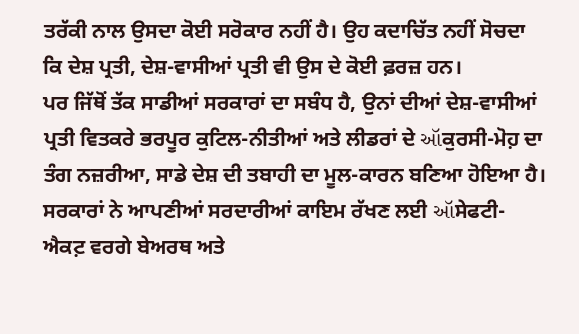ਤਰੱਕੀ ਨਾਲ ਉਸਦਾ ਕੋਈ ਸਰੋਕਾਰ ਨਹੀਂ ਹੈ। ਉਹ ਕਦਾਚਿੱਤ ਨਹੀਂ ਸੋਚਦਾ ਕਿ ਦੇਸ਼ ਪ੍ਰਤੀ, ਦੇਸ਼-ਵਾਸੀਆਂ ਪ੍ਰਤੀ ਵੀ ਉਸ ਦੇ ਕੋਈ ਫ਼ਰਜ਼ ਹਨ।
ਪਰ ਜਿੱਥੋਂ ਤੱਕ ਸਾਡੀਆਂ ਸਰਕਾਰਾਂ ਦਾ ਸਬੰਧ ਹੈ, ਉਨਾਂ ਦੀਆਂ ਦੇਸ਼-ਵਾਸੀਆਂ ਪ੍ਰਤੀ ਵਿਤਕਰੇ ਭਰਪੂਰ ਕੁਟਿਲ-ਨੀਤੀਆਂ ਅਤੇ ਲੀਡਰਾਂ ਦੇ ઑਕੁਰਸੀ-ਮੋਹ਼ ਦਾ ਤੰਗ ਨਜ਼ਰੀਆ, ਸਾਡੇ ਦੇਸ਼ ਦੀ ਤਬਾਹੀ ਦਾ ਮੂਲ-ਕਾਰਨ ਬਣਿਆ ਹੋਇਆ ਹੈ। ਸਰਕਾਰਾਂ ਨੇ ਆਪਣੀਆਂ ਸਰਦਾਰੀਆਂ ਕਾਇਮ ਰੱਖਣ ਲਈ ઑਸੇਫਟੀ-ਐਕਟ਼ ਵਰਗੇ ਬੇਅਰਥ ਅਤੇ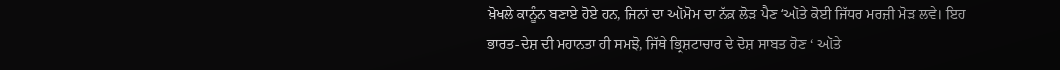ਖ਼ੋਖਲੇ ਕਾਨੂੰਨ ਬਣਾਏ ਹੋਏ ਹਨ, ਜਿਨਾਂ ਦਾ ઑਮੋਮ ਦਾ ਨੱਕ਼ ਲੋੜ ਪੈਣ ‘ઑਤੇ ਕੋਈ ਜਿੱਧਰ ਮਰਜ਼ੀ ਮੋੜ ਲਵੇ। ਇਹ ਭਾਰਤ-ਦੇਸ਼ ਦੀ ਮਹਾਨਤਾ ਹੀ ਸਮਝੋ, ਜਿੱਥੇ ਭ੍ਰਿਸ਼ਟਾਚਾਰ ਦੇ ਦੋਸ਼ ਸਾਬਤ ਹੋਣ ‘ ઑਤੇ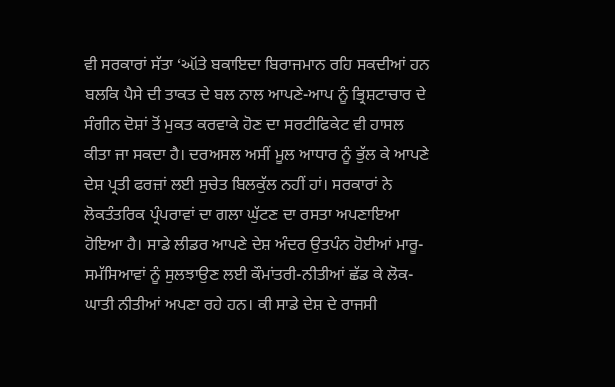ਵੀ ਸਰਕਾਰਾਂ ਸੱਤਾ ‘ઑਤੇ ਬਕਾਇਦਾ ਬਿਰਾਜਮਾਨ ਰਹਿ ਸਕਦੀਆਂ ਹਨ ਬਲਕਿ ਪੈਸੇ ਦੀ ਤਾਕਤ ਦੇ ਬਲ ਨਾਲ ਆਪਣੇ-ਆਪ ਨੂੰ ਭ੍ਰਿਸ਼ਟਾਚਾਰ ਦੇ ਸੰਗੀਨ ਦੋਸ਼ਾਂ ਤੋਂ ਮੁਕਤ ਕਰਵਾਕੇ ਹੋਣ ਦਾ ਸਰਟੀਫਿਕੇਟ ਵੀ ਹਾਸਲ ਕੀਤਾ ਜਾ ਸਕਦਾ ਹੈ। ਦਰਅਸਲ ਅਸੀਂ ਮੂਲ ਆਧਾਰ ਨੂੰ ਭੁੱਲ ਕੇ ਆਪਣੇ ਦੇਸ਼ ਪ੍ਰਤੀ ਫਰਜ਼ਾਂ ਲਈ ਸੁਚੇਤ ਬਿਲਕੁੱਲ ਨਹੀਂ ਹਾਂ। ਸਰਕਾਰਾਂ ਨੇ ਲੋਕਤੰਤਰਿਕ ਪ੍ਰੰਪਰਾਵਾਂ ਦਾ ਗਲਾ ਘੁੱਟਣ ਦਾ ਰਸਤਾ ਅਪਣਾਇਆ ਹੋਇਆ ਹੈ। ਸਾਡੇ ਲੀਡਰ ਆਪਣੇ ਦੇਸ਼ ਅੰਦਰ ਉਤਪੰਨ ਹੋਈਆਂ ਮਾਰੂ-ਸਮੱਸਿਆਵਾਂ ਨੂੰ ਸੁਲਝਾਉਣ ਲਈ ਕੌਮਾਂਤਰੀ-ਨੀਤੀਆਂ ਛੱਡ ਕੇ ਲੋਕ-ਘਾਤੀ ਨੀਤੀਆਂ ਅਪਣਾ ਰਹੇ ਹਨ। ਕੀ ਸਾਡੇ ਦੇਸ਼ ਦੇ ਰਾਜਸੀ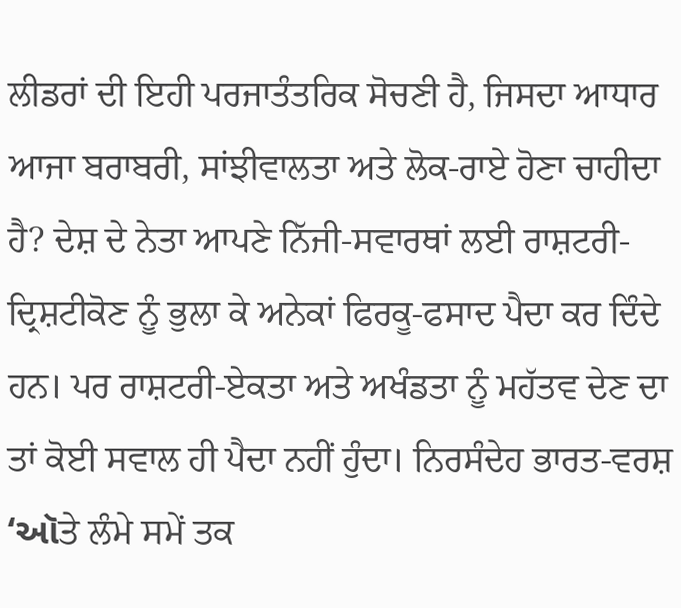ਲੀਡਰਾਂ ਦੀ ਇਹੀ ਪਰਜਾਤੰਤਰਿਕ ਸੋਚਣੀ ਹੈ, ਜਿਸਦਾ ਆਧਾਰ ਆਜਾ ਬਰਾਬਰੀ, ਸਾਂਝੀਵਾਲਤਾ ਅਤੇ ਲੋਕ-ਰਾਏ ਹੋਣਾ ਚਾਹੀਦਾ ਹੈ? ਦੇਸ਼ ਦੇ ਨੇਤਾ ਆਪਣੇ ਨਿੱਜੀ-ਸਵਾਰਥਾਂ ਲਈ ਰਾਸ਼ਟਰੀ-ਦ੍ਰਿਸ਼ਟੀਕੋਣ ਨੂੰ ਭੁਲਾ ਕੇ ਅਨੇਕਾਂ ਫਿਰਕੂ-ਫਸਾਦ ਪੈਦਾ ਕਰ ਦਿੰਦੇ ਹਨ। ਪਰ ਰਾਸ਼ਟਰੀ-ਏਕਤਾ ਅਤੇ ਅਖੰਡਤਾ ਨੂੰ ਮਹੱਤਵ ਦੇਣ ਦਾ ਤਾਂ ਕੋਈ ਸਵਾਲ ਹੀ ਪੈਦਾ ਨਹੀਂ ਹੁੰਦਾ। ਨਿਰਸੰਦੇਹ ਭਾਰਤ-ਵਰਸ਼ ‘ઑਤੇ ਲੰਮੇ ਸਮੇਂ ਤਕ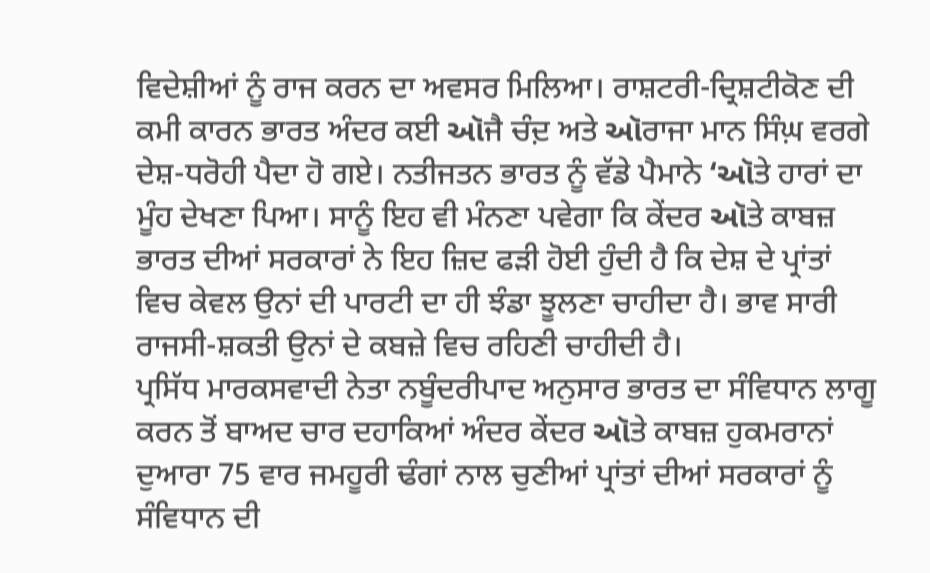ਵਿਦੇਸ਼ੀਆਂ ਨੂੰ ਰਾਜ ਕਰਨ ਦਾ ਅਵਸਰ ਮਿਲਿਆ। ਰਾਸ਼ਟਰੀ-ਦ੍ਰਿਸ਼ਟੀਕੋਣ ਦੀ ਕਮੀ ਕਾਰਨ ਭਾਰਤ ਅੰਦਰ ਕਈ ઑਜੈ ਚੰਦ਼ ਅਤੇ ઑਰਾਜਾ ਮਾਨ ਸਿੰਘ਼ ਵਰਗੇ ਦੇਸ਼-ਧਰੋਹੀ ਪੈਦਾ ਹੋ ਗਏ। ਨਤੀਜਤਨ ਭਾਰਤ ਨੂੰ ਵੱਡੇ ਪੈਮਾਨੇ ‘ઑਤੇ ਹਾਰਾਂ ਦਾ ਮੂੰਹ ਦੇਖਣਾ ਪਿਆ। ਸਾਨੂੰ ਇਹ ਵੀ ਮੰਨਣਾ ਪਵੇਗਾ ਕਿ ਕੇਂਦਰ ઑਤੇ ਕਾਬਜ਼ ਭਾਰਤ ਦੀਆਂ ਸਰਕਾਰਾਂ ਨੇ ਇਹ ਜ਼ਿਦ ਫੜੀ ਹੋਈ ਹੁੰਦੀ ਹੈ ਕਿ ਦੇਸ਼ ਦੇ ਪ੍ਰਾਂਤਾਂ ਵਿਚ ਕੇਵਲ ਉਨਾਂ ਦੀ ਪਾਰਟੀ ਦਾ ਹੀ ਝੰਡਾ ਝੂਲਣਾ ਚਾਹੀਦਾ ਹੈ। ਭਾਵ ਸਾਰੀ ਰਾਜਸੀ-ਸ਼ਕਤੀ ਉਨਾਂ ਦੇ ਕਬਜ਼ੇ ਵਿਚ ਰਹਿਣੀ ਚਾਹੀਦੀ ਹੈ।
ਪ੍ਰਸਿੱਧ ਮਾਰਕਸਵਾਦੀ ਨੇਤਾ ਨਬੂੰਦਰੀਪਾਦ ਅਨੁਸਾਰ ਭਾਰਤ ਦਾ ਸੰਵਿਧਾਨ ਲਾਗੂ ਕਰਨ ਤੋਂ ਬਾਅਦ ਚਾਰ ਦਹਾਕਿਆਂ ਅੰਦਰ ਕੇਂਦਰ ઑਤੇ ਕਾਬਜ਼ ਹੁਕਮਰਾਨਾਂ ਦੁਆਰਾ 75 ਵਾਰ ਜਮਹੂਰੀ ਢੰਗਾਂ ਨਾਲ ਚੁਣੀਆਂ ਪ੍ਰਾਂਤਾਂ ਦੀਆਂ ਸਰਕਾਰਾਂ ਨੂੰ ਸੰਵਿਧਾਨ ਦੀ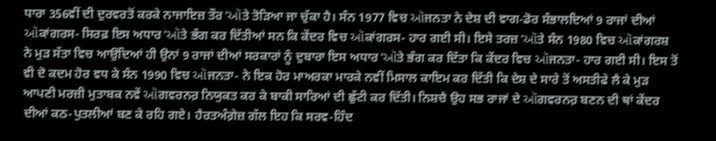ਧਾਰਾ 356ਵੀਂ ਦੀ ਦੁਰਵਰਤੋਂ ਕਰਕੇ ਨਾਜਾਇਜ਼ ਤੌਰ ‘ઑਤੇ ਤੋੜਿਆ ਜਾ ਚੁੱਕਾ ਹੈ। ਸੰਨ 1977 ਵਿਚ ઑਜਨਤਾ ਨੇ ਦੇਸ਼ ਦੀ ਵਾਗ-ਡੋਰ ਸੰਭਾਲਦਿਆਂ 9 ਰਾਜਾਂ ਦੀਆਂ ઑਕਾਂਗਰਸ- ਸਿਰਫ਼ ਇਸ ਅਧਾਰ ‘ઑਤੇ ਭੰਗ ਕਰ ਦਿੱਤੀਆਂ ਸਨ ਕਿ ਕੇਂਦਰ ਵਿਚ ઑਕਾਂਗਰਸ- ਹਾਰ ਗਈ ਸੀ। ਇਸੇ ਤਰਜ਼ ‘ઑਤੇ ਸੰਨ 1980 ਵਿਚ ઑਕਾਂਗਰਸ਼ ਨੇ ਮੁੜ ਸੱਤਾ ਵਿਚ ਆਉਂਦਿਆਂ ਹੀ ਉਨਾਂ 9 ਰਾਜਾਂ ਦੀਆਂ ਸਰਕਾਰਾਂ ਨੂੰ ਦੁਬਾਰਾ ਇਸ ਅਧਾਰ ‘ઑਤੇ ਭੰਗ ਕਰ ਦਿੱਤਾ ਕਿ ਕੇਂਦਰ ਵਿਚ ઑਜਨਤਾ- ਹਾਰ ਗਈ ਸੀ। ਇਸ ਤੋਂ ਵੀ ਦੋ ਕਦਮ ਹੋਰ ਵਧ ਕੇ ਸੰਨ 1990 ਵਿਚ ઑਜਨਤਾ- ਨੇ ਇਕ ਹੋਰ ਮਾਅਰਕਾ ਮਾਰਕੇ ਨਵੀਂ ਮਿਸਾਲ ਕਾਇਮ ਕਰ ਦਿੱਤੀ ਕਿ ਦੇਸ਼ ਦੇ ਸਾਰੇ ਤੋਂ ਅਸਤੀਫੇ ਲੈ ਕੇ ਮੁੜ ਆਪਣੀ ਮਰਜ਼ੀ ਮੁਤਾਬਕ ਨਵੇਂ ઑਗਵਰਨਰ਼ ਨਿਯੁਕਤ ਕਰ ਕੇ ਬਾਕੀ ਸਾਰਿਆਂ ਦੀ ਛੁੱਟੀ ਕਰ ਦਿੱਤੀ। ਨਿਸ਼ਚੈ ਉਹ ਸਭ ਰਾਜਾਂ ਦੇ ઑਗਵਰਨਰ਼ ਬਣਨ ਦੀ ਥਾਂ ਕੇਂਦਰ ਦੀਆਂ ਕਠ-ਪੁਤਲੀਆਂ ਬਣ ਕੇ ਰਹਿ ਗਏ। ਹੈਰਤਅੰਗ਼ੇਜ਼ ਗੱਲ ਇਹ ਕਿ ਸਰਵ-ਹਿੰਦ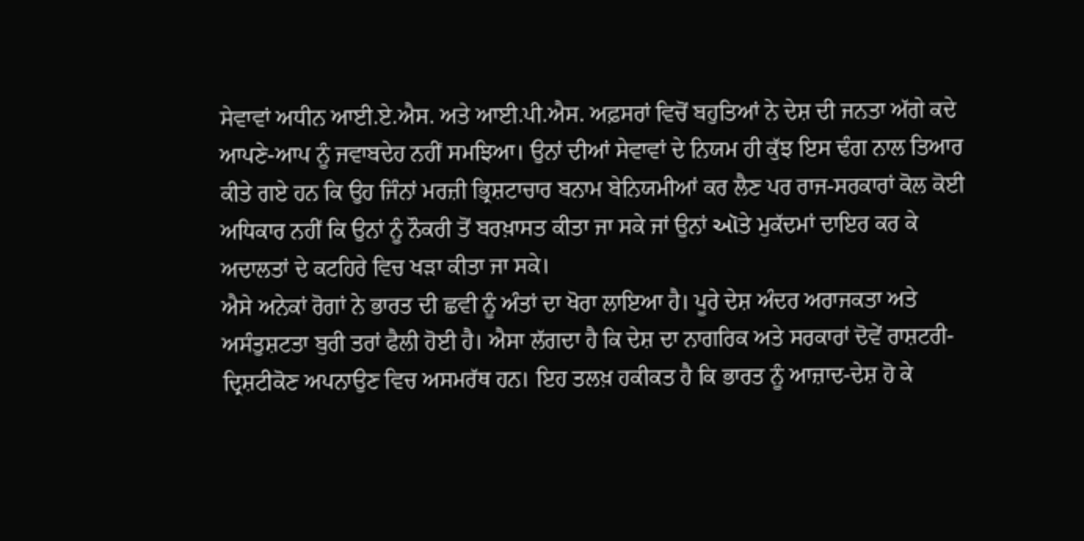ਸੇਵਾਵਾਂ ਅਧੀਨ ਆਈ.ਏ.ਐਸ. ਅਤੇ ਆਈ.ਪੀ.ਐਸ. ਅਫ਼ਸਰਾਂ ਵਿਚੋਂ ਬਹੁਤਿਆਂ ਨੇ ਦੇਸ਼ ਦੀ ਜਨਤਾ ਅੱਗੇ ਕਦੇ ਆਪਣੇ-ਆਪ ਨੂੰ ਜਵਾਬਦੇਹ ਨਹੀਂ ਸਮਝਿਆ। ਉਨਾਂ ਦੀਆਂ ਸੇਵਾਵਾਂ ਦੇ ਨਿਯਮ ਹੀ ਕੁੱਝ ਇਸ ਢੰਗ ਨਾਲ ਤਿਆਰ ਕੀਤੇ ਗਏ ਹਨ ਕਿ ਉਹ ਜਿੰਨਾਂ ਮਰਜ਼ੀ ਭ੍ਰਿਸ਼ਟਾਚਾਰ ਬਨਾਮ ਬੇਨਿਯਮੀਆਂ ਕਰ ਲੈਣ ਪਰ ਰਾਜ-ਸਰਕਾਰਾਂ ਕੋਲ ਕੋਈ ਅਧਿਕਾਰ ਨਹੀਂ ਕਿ ਉਨਾਂ ਨੂੰ ਨੌਕਰੀ ਤੋਂ ਬਰਖ਼ਾਸਤ ਕੀਤਾ ਜਾ ਸਕੇ ਜਾਂ ਉਨਾਂ ઑਤੇ ਮੁਕੱਦਮਾਂ ਦਾਇਰ ਕਰ ਕੇ ਅਦਾਲਤਾਂ ਦੇ ਕਟਹਿਰੇ ਵਿਚ ਖੜਾ ਕੀਤਾ ਜਾ ਸਕੇ।
ਐਸੇ ਅਨੇਕਾਂ ਰੋਗਾਂ ਨੇ ਭਾਰਤ ਦੀ ਛਵੀ ਨੂੰ ਅੰਤਾਂ ਦਾ ਖੋਰਾ ਲਾਇਆ ਹੈ। ਪੂਰੇ ਦੇਸ਼ ਅੰਦਰ ਅਰਾਜਕਤਾ ਅਤੇ ਅਸੰਤੁਸ਼ਟਤਾ ਬੁਰੀ ਤਰਾਂ ਫੈਲੀ ਹੋਈ ਹੈ। ਐਸਾ ਲੱਗਦਾ ਹੈ ਕਿ ਦੇਸ਼ ਦਾ ਨਾਗਰਿਕ ਅਤੇ ਸਰਕਾਰਾਂ ਦੋਵੇਂ ਰਾਸ਼ਟਰੀ-ਦ੍ਰਿਸ਼ਟੀਕੋਣ ਅਪਨਾਉਣ ਵਿਚ ਅਸਮਰੱਥ ਹਨ। ਇਹ ਤਲਖ਼ ਹਕੀਕਤ ਹੈ ਕਿ ਭਾਰਤ ਨੂੰ ਆਜ਼ਾਦ-ਦੇਸ਼ ਹੋ ਕੇ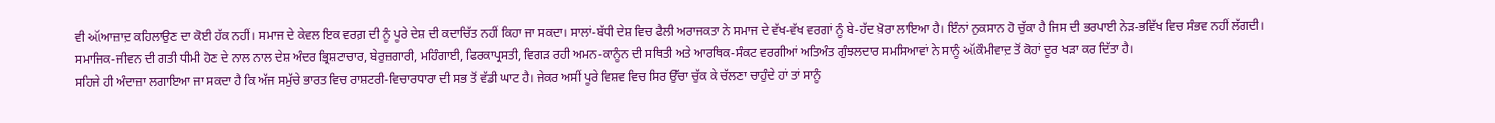ਵੀ ઑਆਜ਼ਾਦ਼ ਕਹਿਲਾਉਣ ਦਾ ਕੋਈ ਹੱਕ ਨਹੀਂ। ਸਮਾਜ ਦੇ ਕੇਵਲ ਇਕ ਵਰਗ਼ ਦੀ ਨੂੰ ਪੂਰੇ ਦੇਸ਼ ਦੀ ਕਦਾਚਿੱਤ ਨਹੀਂ ਕਿਹਾ ਜਾ ਸਕਦਾ। ਸਾਲਾਂ-ਬੱਧੀ ਦੇਸ਼ ਵਿਚ ਫੈਲੀ ਅਰਾਜਕਤਾ ਨੇ ਸਮਾਜ ਦੇ ਵੱਖ-ਵੱਖ ਵਰਗਾਂ ਨੂੰ ਬੇ-ਹੱਦ ਖ਼ੋਰਾ ਲਾਇਆ ਹੈ। ਇੰਨਾਂ ਨੁਕਸਾਨ ਹੋ ਚੁੱਕਾ ਹੈ ਜਿਸ ਦੀ ਭਰਪਾਈ ਨੇੜ-ਭਵਿੱਖ ਵਿਚ ਸੰਭਵ ਨਹੀਂ ਲੱਗਦੀ। ਸਮਾਜਿਕ-ਜੀਵਨ ਦੀ ਗਤੀ ਧੀਮੀ ਹੋਣ ਦੇ ਨਾਲ ਨਾਲ ਦੇਸ਼ ਅੰਦਰ ਭ੍ਰਿਸ਼ਟਾਚਾਰ, ਬੇਰੁਜ਼ਗਾਰੀ, ਮਹਿੰਗਾਈ, ਫਿਰਕਾਪ੍ਰਸਤੀ, ਵਿਗੜ ਰਹੀ ਅਮਨ-ਕਾਨੂੰਨ ਦੀ ਸਥਿਤੀ ਅਤੇ ਆਰਥਿਕ-ਸੰਕਟ ਵਰਗੀਆਂ ਅਤਿਅੰਤ ਗੁੰਝਲਦਾਰ ਸਮਸਿਆਵਾਂ ਨੇ ਸਾਨੂੰ ઑਕੌਮੀਵਾਦ਼ ਤੋਂ ਕੋਹਾਂ ਦੂਰ ਖੜਾ ਕਰ ਦਿੱਤਾ ਹੈ।
ਸਹਿਜੇ ਹੀ ਅੰਦਾਜ਼ਾ ਲਗਾਇਆ ਜਾ ਸਕਦਾ ਹੈ ਕਿ ਅੱਜ ਸਮੁੱਚੇ ਭਾਰਤ ਵਿਚ ਰਾਸ਼ਟਰੀ-ਵਿਚਾਰਧਾਰਾ ਦੀ ਸਭ ਤੋਂ ਵੱਡੀ ਘਾਟ ਹੈ। ਜੇਕਰ ਅਸੀਂ ਪੂਰੇ ਵਿਸ਼ਵ ਵਿਚ ਸਿਰ ਉੱਚਾ ਚੁੱਕ ਕੇ ਚੱਲਣਾ ਚਾਹੁੰਦੇ ਹਾਂ ਤਾਂ ਸਾਨੂੰ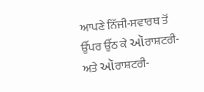ਆਪਣੇ ਨਿੱਜੀ-ਸਵਾਰਥ ਤੋਂ ਉੱਪਰ ਉੱਠ ਕੇ ઑਰਾਸ਼ਟਰੀ- ਅਤੇ ઑਰਾਸ਼ਟਰੀ-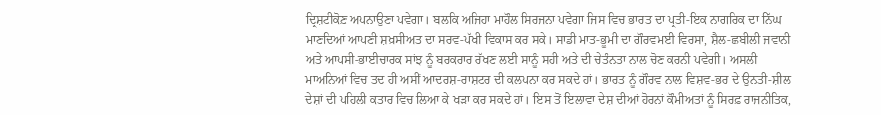ਦ੍ਰਿਸ਼ਟੀਕੋਣ਼ ਅਪਨਾਉਣਾ ਪਵੇਗਾ। ਬਲਕਿ ਅਜਿਹਾ ਮਾਹੌਲ ਸਿਰਜਨਾ ਪਵੇਗਾ ਜਿਸ ਵਿਚ ਭਾਰਤ ਦਾ ਪ੍ਰਤੀ-ਇਕ ਨਾਗਰਿਕ ਦਾ ਨਿੱਘ ਮਾਣਦਿਆਂ ਆਪਣੀ ਸ਼ਖ਼ਸੀਅਤ ਦਾ ਸਰਵ-ਪੱਖੀ ਵਿਕਾਸ ਕਰ ਸਕੇ। ਸਾਡੀ ਮਾਤ-ਭੂਮੀ ਦਾ ਗੌਰਵਮਈ ਵਿਰਸਾ, ਸ਼ੈਲ-ਛਬੀਲੀ ਜਵਾਨੀ ਅਤੇ ਆਪਸੀ-ਭਾਈਚਾਰਕ ਸਾਂਝ ਨੂੰ ਬਰਕਰਾਰ ਰੱਖਣ ਲਈ ਸਾਨੂੰ ਸਹੀ ਅਤੇ ਦੀ ਚੇਤੰਨਤਾ ਨਾਲ ਚੋਣ ਕਰਨੀ ਪਵੇਗੀ। ਅਸਲੀ ਮਾਅਨਿਆਂ ਵਿਚ ਤਦ ਹੀ ਅਸੀਂ ਆਦਰਸ਼-ਰਾਸ਼ਟਰ ਦੀ ਕਲਪਨਾ ਕਰ ਸਕਦੇ ਹਾਂ। ਭਾਰਤ ਨੂੰ ਗੌਰਵ ਨਾਲ ਵਿਸ਼ਵ-ਭਰ ਦੇ ਉਨਤੀ-ਸ਼ੀਲ ਦੇਸ਼ਾਂ ਦੀ ਪਹਿਲੀ ਕਤਾਰ ਵਿਚ ਲਿਆ ਕੇ ਖੜਾ ਕਰ ਸਕਦੇ ਹਾਂ। ਇਸ ਤੋਂ ਇਲਾਵਾ ਦੇਸ਼ ਦੀਆਂ ਹੋਰਨਾਂ ਕੌਮੀਅਤਾਂ ਨੂੰ ਸਿਰਫ਼ ਰਾਜਨੀਤਿਕ,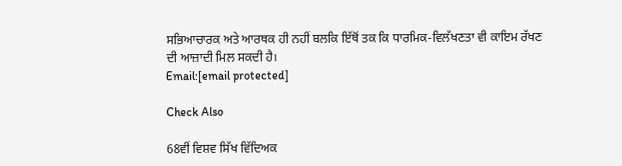ਸਭਿਆਚਾਰਕ ਅਤੇ ਆਰਥਕ ਹੀ ਨਹੀਂ ਬਲਕਿ ਇੱਥੋਂ ਤਕ ਕਿ ਧਾਰਮਿਕ-ਵਿਲੱਖਣਤਾ ਵੀ ਕਾਇਮ ਰੱਖਣ ਦੀ ਆਜ਼ਾਦੀ ਮਿਲ ਸਕਦੀ ਹੈ।
Email:[email protected]

Check Also

68ਵੀਂ ਵਿਸ਼ਵ ਸਿੱਖ ਵਿੱਦਿਅਕ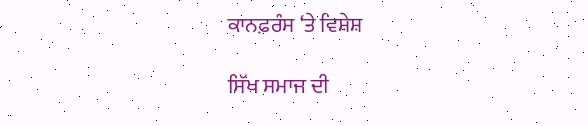ਕਾਨਫ਼ਰੰਸ ‘ਤੇ ਵਿਸ਼ੇਸ਼

ਸਿੱਖ ਸਮਾਜ ਦੀ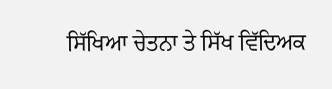ਸਿੱਖਿਆ ਚੇਤਨਾ ਤੇ ਸਿੱਖ ਵਿੱਦਿਅਕ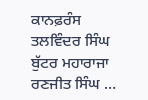ਕਾਨਫ਼ਰੰਸ ਤਲਵਿੰਦਰ ਸਿੰਘ ਬੁੱਟਰ ਮਹਾਰਾਜਾ ਰਣਜੀਤ ਸਿੰਘ …